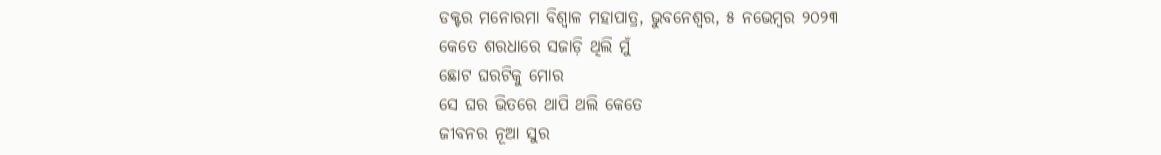ଡକ୍ଟର ମନୋରମା ବିଶ୍ୱାଳ ମହାପାତ୍ର, ଭୁବନେଶ୍ୱର, ୫ ନଭେମ୍ବର ୨୦୨୩
କେତେ ଶରଧାରେ ସଜାଡ଼ି ଥିଲି ମୁଁ
ଛୋଟ ଘରଟିକୁ ମୋର
ସେ ଘର ଭିତରେ ଥାପି ଥଲି କେତେ
ଜୀବନର ନୂଆ ସୁର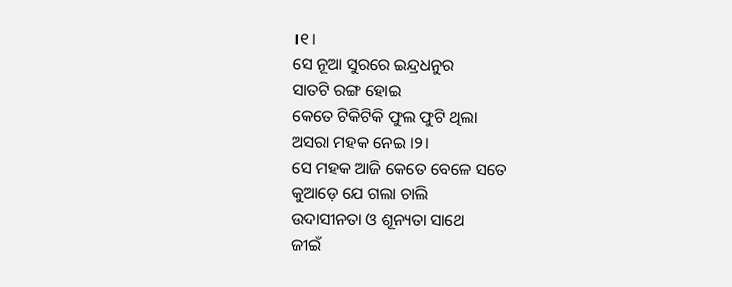।୧।
ସେ ନୂଆ ସୁରରେ ଇନ୍ଦ୍ରଧନୁର
ସାତଟି ରଙ୍ଗ ହୋଇ
କେତେ ଟିକିଟିକି ଫୁଲ ଫୁଟି ଥିଲା
ଅସରା ମହକ ନେଇ ।୨।
ସେ ମହକ ଆଜି କେତେ ବେଳେ ସତେ
କୁଆଡ଼େ ଯେ ଗଲା ଚାଲି
ଉଦାସୀନତା ଓ ଶୂନ୍ୟତା ସାଥେ
ଜୀଇଁ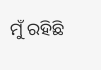ମୁଁ ରହିଛି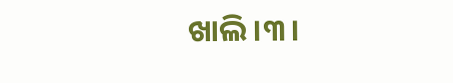ଖାଲି ।୩।